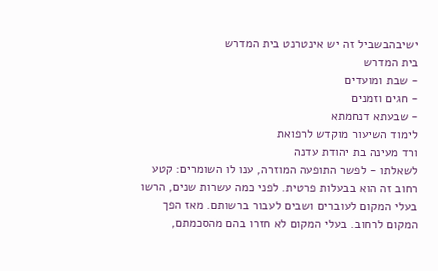ישיבהבשביל זה יש אינטרנט בית המדרש
בית המדרש
- שבת ומועדים
- חגים וזמנים
- שבעתא דנחמתא
לימוד השיעור מוקדש לרפואת
ורד מעינה בת יהודת עדנה
לשאלתו - לפשר התופעה המוזרה, ענו לו השומרים: קטע רחוב זה הוא בבעלות פרטית. לפני כמה עשרות שנים, הרשו בעלי המקום לעוברים ושבים לעבור ברשותם. מאז הפך המקום לרחוב. בעלי המקום לא חזרו בהם מהסכמתם,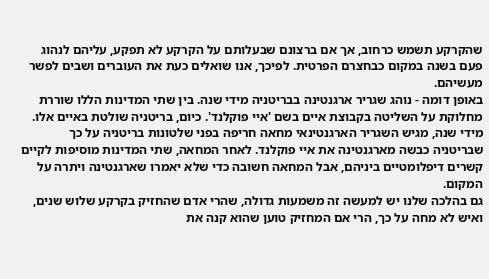שהקרקע תשמש כרחוב, אך אם ברצונם שבעלותם על הקרקע לא תפקע, עליהם לנהוג פעם בשנה במקום כבחצרם הפרטית. לפיכך, אנו שואלים כעת את העוברים ושבים לפשר מעשיהם.
באופן דומה - נוהג שגריר ארגנטינה בבריטניה מידי שנה. בין שתי המדינות הללו שוררת מחלוקת על השליטה בקבוצת איים בשם 'איי פוקלנד'. כיום, בריטניה שולטת באיים אלו. מידי שנה, מגיש השגריר הארגנטינאי מחאה חריפה בפני שלטונות בריטניה על כך שבריטניה כבשה מארגנטינה את איי פוקלנד. לאחר המחאה, שתי המדינות מוסיפות לקיים קשרים דיפלומטיים ביניהם, אבל המחאה חשובה כדי שלא יאמרו שארגנטינה ויתרה על המקום.
גם בהלכה שלנו יש למעשה זה משמעות גדולה, שהרי אדם שהחזיק בקרקע שלוש שנים, ואיש לא מחה על כך, הרי אם המחזיק טוען שהוא קנה את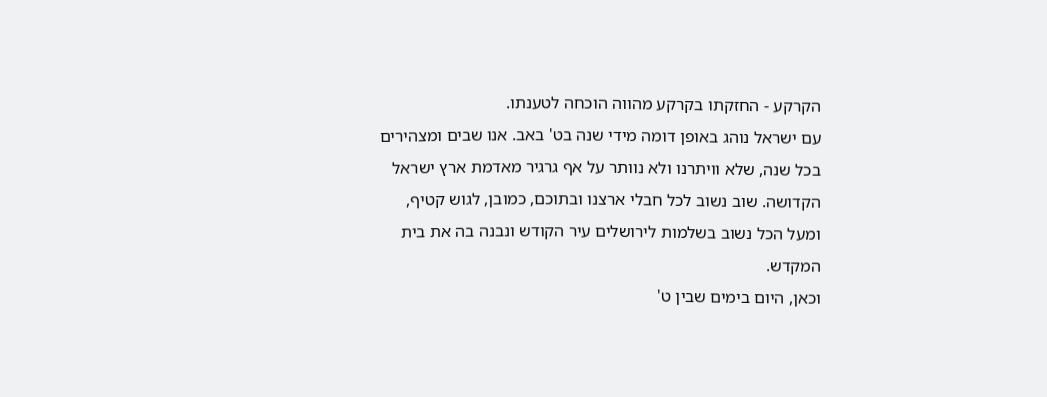הקרקע - החזקתו בקרקע מהווה הוכחה לטענתו.
עם ישראל נוהג באופן דומה מידי שנה בט' באב. אנו שבים ומצהירים בכל שנה, שלא וויתרנו ולא נוותר על אף גרגיר מאדמת ארץ ישראל הקדושה. שוב נשוב לכל חבלי ארצנו ובתוכם, כמובן, לגוש קטיף, ומעל הכל נשוב בשלמות לירושלים עיר הקודש ונבנה בה את בית המקדש.
וכאן, היום בימים שבין ט'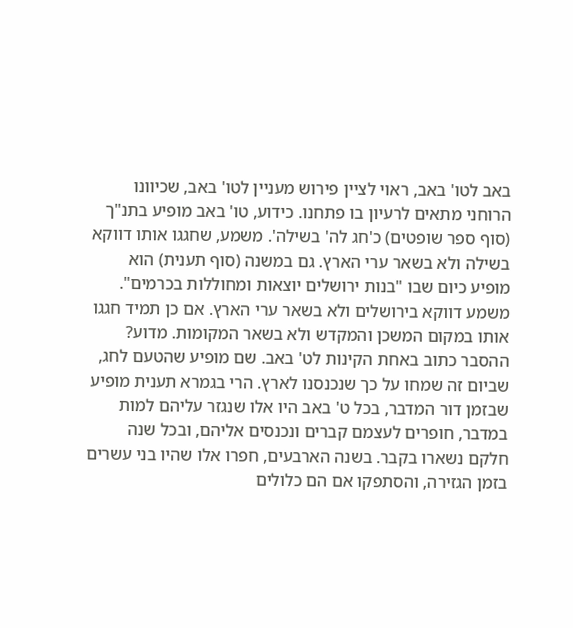באב לטו' באב, ראוי לציין פירוש מעניין לטו' באב, שכיוונו הרוחני מתאים לרעיון בו פתחנו. כידוע, טו' באב מופיע בתנ"ך (סוף ספר שופטים) כ'חג לה' בשילה'. משמע, שחגגו אותו דווקא בשילה ולא בשאר ערי הארץ. גם במשנה (סוף תענית) הוא מופיע כיום שבו "בנות ירושלים יוצאות ומחוללות בכרמים". משמע דווקא בירושלים ולא בשאר ערי הארץ. אם כן תמיד חגגו אותו במקום המשכן והמקדש ולא בשאר המקומות. מדוע?
ההסבר כתוב באחת הקינות לט' באב. שם מופיע שהטעם לחג, שביום זה שמחו על כך שנכנסנו לארץ. הרי בגמרא תענית מופיע שבזמן דור המדבר, בכל ט' באב היו אלו שנגזר עליהם למות במדבר, חופרים לעצמם קברים ונכנסים אליהם, ובכל שנה חלקם נשארו בקבר. בשנה הארבעים, חפרו אלו שהיו בני עשרים בזמן הגזירה, והסתפקו אם הם כלולים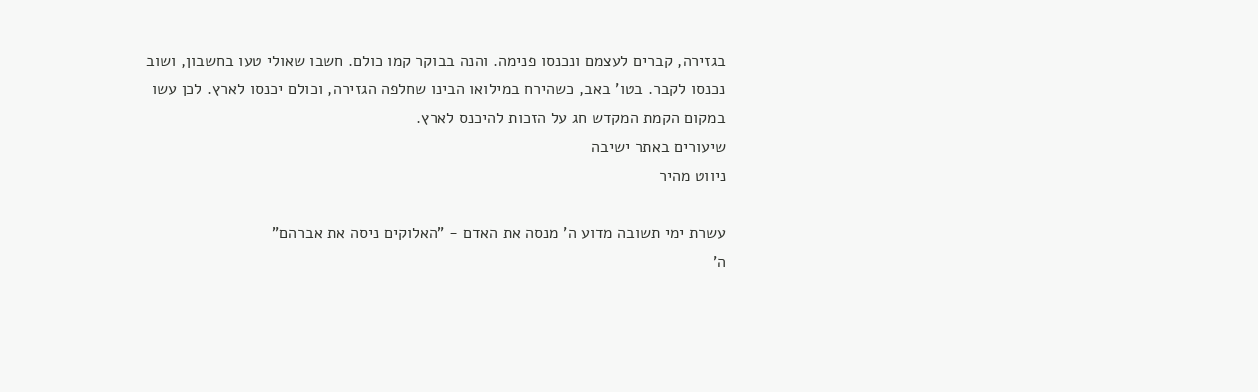בגזירה, קברים לעצמם ונכנסו פנימה. והנה בבוקר קמו כולם. חשבו שאולי טעו בחשבון, ושוב נכנסו לקבר. בטו' באב, כשהירח במילואו הבינו שחלפה הגזירה, וכולם יכנסו לארץ. לכן עשו במקום הקמת המקדש חג על הזכות להיכנס לארץ.
שיעורים באתר ישיבה
ניווט מהיר

עשרת ימי תשובה מדוע ה' מנסה את האדם - "האלוקים ניסה את אברהם"
ה'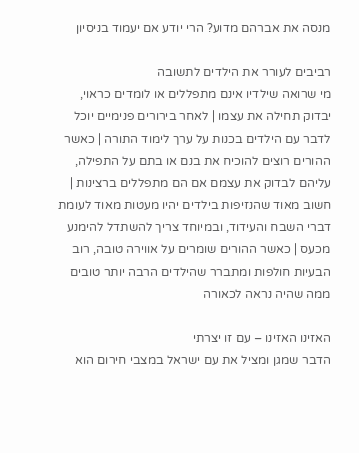מנסה את אברהם מדוע? הרי יודע אם יעמוד בניסיון

רביבים לעורר את הילדים לתשובה
מי שרואה שילדיו אינם מתפללים או לומדים כראוי, יבדוק תחילה את עצמו | לאחר בירורים פנימיים יוכל לדבר עם הילדים בכנות על ערך לימוד התורה | כאשר ההורים רוצים להוכיח את בנם או בתם על התפילה, עליהם לבדוק את עצמם אם הם מתפללים ברצינות | חשוב מאוד שהנזיפות בילדים יהיו מעטות מאוד לעומת דברי השבח והעידוד, ובמיוחד צריך להשתדל להימנע מכעס | כאשר ההורים שומרים על אווירה טובה, רוב הבעיות חולפות ומתברר שהילדים הרבה יותר טובים ממה שהיה נראה לכאורה

האזינו האזינו – עם זו יצרתי
הדבר שמגן ומציל את עם ישראל במצבי חירום הוא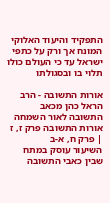התפקיד והיעוד האלוקי המונח אך ורק על כתפי ישראל עד כי העולם כולו תלוי בו ובסגולתו

אורות התשובה - הרב הראל כהן מכאב התשובה לאור השמחה
אורות התשובה פרק ז, ז | פרק ח, א-ב
השיעור עוסק במתח שבין כאבי התשובה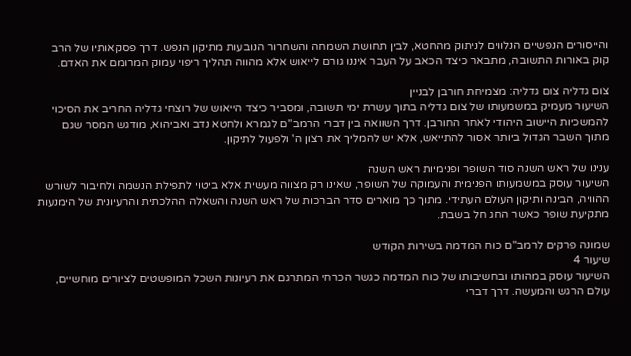והייסורים הנפשיים הנלווים לניתוק מהחטא, לבין תחושת השמחה והשחרור הנובעות מתיקון הנפש. דרך פסקאותיו של הרב קוק באורות התשובה, מתבאר כיצד הכאב על העבר איננו גורם לייאוש אלא מהווה תהליך ריפוי עמוק המרומם את האדם.

צום גדליה צום גדליה: מצמיחת חורבן לבניין
השיעור מעמיק במשמעותו של צום גדליה בתוך עשרת ימי תשובה, ומסביר כיצד הייאוש של רוצחי גדליה החריב את הסיכוי להמשכיות היישוב היהודי לאחר החורבן. דרך השוואה בין דברי הרמב"ם לגמרא ולחטא נדב ואביהוא, מודגש המסר שגם מתוך השבר הגדול ביותר אסור להתייאש, אלא יש להמליך את רצון ה' ולפעול לתיקון.

ענינו של ראש השנה סוד השופר ופנימיות ראש השנה
השיעור עוסק במשמעותו הפנימית והעמוקה של השופר, שאינו רק מצווה מעשית אלא ביטוי לתפילת הנשמה ולחיבור לשורש ההוויה, הבינה ותיקון העולם העתידי. מתוך כך מוארים סדר הברכות של ראש השנה והשאלה ההלכתית והרעיונית של הימנעות מתקיעת שופר כאשר החג חל בשבת.

שמונה פרקים לרמב"ם כוח המדמה בשירות הקודש
שיעור 4
השיעור עוסק במהותו ובחשיבותו של כוח המדמה כגשר הכרחי המתרגם את רעיונות השכל המופשטים לציורים מוחשיים, עולם הרגש והמעשה. דרך דברי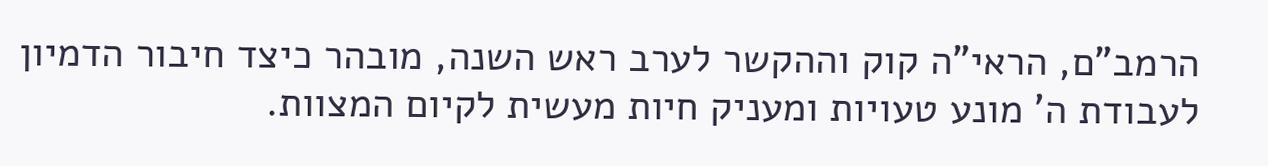הרמב"ם, הראי"ה קוק וההקשר לערב ראש השנה, מובהר כיצד חיבור הדמיון לעבודת ה' מונע טעויות ומעניק חיות מעשית לקיום המצוות.